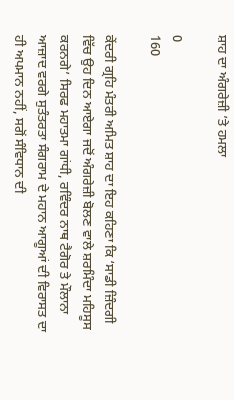ਸ਼ਾਹ ਦਾ ਅੰਗਰੇਜ਼ੀ ’ਤੇ ਹਮਲਾ

0
160

ਕੇਂਦਰੀ ਗ੍ਰਹਿ ਮੰਤਰੀ ਅਮਿਤ ਸ਼ਾਹ ਦਾ ਇਹ ਕਹਿਣਾ ਕਿ ‘ਸਾਡੀ ਜ਼ਿੰਦਗੀ ਵਿੱਚ ਉਹ ਦਿਨ ਆਏਗਾ ਜਦੋਂ ਅੰਗਰੇਜ਼ੀ ਬੋਲਣ ਵਾਲੇ ਸ਼ਰਮਿੰਦਾ ਮਹਿਸੂਸ ਕਰਨਗੇ’ ਸਿਰਫ ਮਹਾਤਮਾ ਗਾਂਧੀ, ਰਵਿੰਦਰ ਨਾਥ ਟੈਗੋਰ ਤੇ ਮੌਲਾਨਾ ਆਜ਼ਾਦ ਵਰਗੇ ਸੁਤੰਤਰਤਾ ਸੰਗਰਾਮ ਦੇ ਮਹਾਨ ਆਗੂਆਂ ਦੀ ਵਿਰਾਸਤ ਦਾ ਹੀ ਅਪਮਾਨ ਨਹੀਂ, ਸਗੋਂ ਸੰਵਿਧਾਨ ਦੀ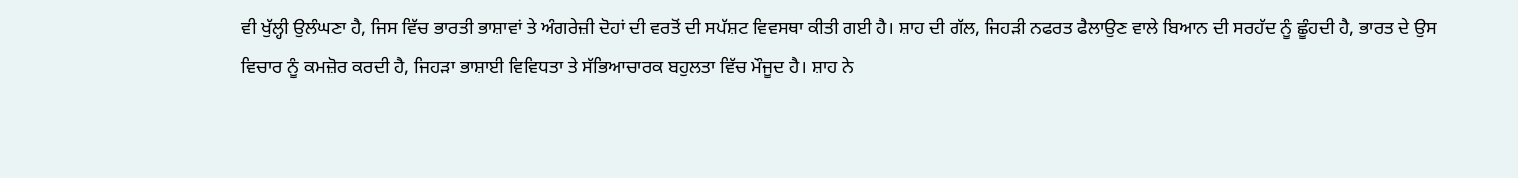ਵੀ ਖੁੱਲ੍ਹੀ ਉਲੰਘਣਾ ਹੈ, ਜਿਸ ਵਿੱਚ ਭਾਰਤੀ ਭਾਸ਼ਾਵਾਂ ਤੇ ਅੰਗਰੇਜ਼ੀ ਦੋਹਾਂ ਦੀ ਵਰਤੋਂ ਦੀ ਸਪੱਸ਼ਟ ਵਿਵਸਥਾ ਕੀਤੀ ਗਈ ਹੈ। ਸ਼ਾਹ ਦੀ ਗੱਲ, ਜਿਹੜੀ ਨਫਰਤ ਫੈਲਾਉਣ ਵਾਲੇ ਬਿਆਨ ਦੀ ਸਰਹੱਦ ਨੂੰ ਛੂੰਹਦੀ ਹੈ, ਭਾਰਤ ਦੇ ਉਸ ਵਿਚਾਰ ਨੂੰ ਕਮਜ਼ੋਰ ਕਰਦੀ ਹੈ, ਜਿਹੜਾ ਭਾਸ਼ਾਈ ਵਿਵਿਧਤਾ ਤੇ ਸੱਭਿਆਚਾਰਕ ਬਹੁਲਤਾ ਵਿੱਚ ਮੌਜੂਦ ਹੈ। ਸ਼ਾਹ ਨੇ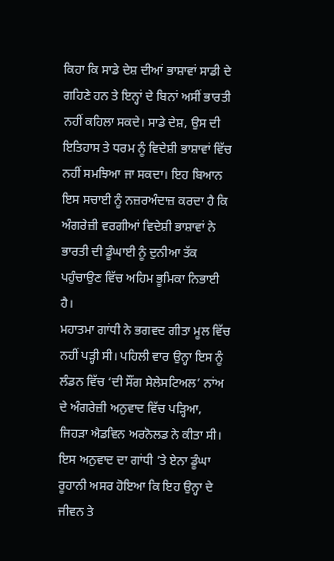ਕਿਹਾ ਕਿ ਸਾਡੇ ਦੇਸ਼ ਦੀਆਂ ਭਾਸ਼ਾਵਾਂ ਸਾਡੀ ਦੇ ਗਹਿਣੇ ਹਨ ਤੇ ਇਨ੍ਹਾਂ ਦੇ ਬਿਨਾਂ ਅਸੀਂ ਭਾਰਤੀ ਨਹੀਂ ਕਹਿਲਾ ਸਕਦੇ। ਸਾਡੇ ਦੇਸ਼, ਉਸ ਦੀ ਇਤਿਹਾਸ ਤੇ ਧਰਮ ਨੂੰ ਵਿਦੇਸ਼ੀ ਭਾਸ਼ਾਵਾਂ ਵਿੱਚ ਨਹੀਂ ਸਮਝਿਆ ਜਾ ਸਕਦਾ। ਇਹ ਬਿਆਨ ਇਸ ਸਚਾਈ ਨੂੰ ਨਜ਼ਰਅੰਦਾਜ਼ ਕਰਦਾ ਹੈ ਕਿ ਅੰਗਰੇਜ਼ੀ ਵਰਗੀਆਂ ਵਿਦੇਸ਼ੀ ਭਾਸ਼ਾਵਾਂ ਨੇ ਭਾਰਤੀ ਦੀ ਡੂੰਘਾਈ ਨੂੰ ਦੁਨੀਆ ਤੱਕ ਪਹੁੰਚਾਉਣ ਵਿੱਚ ਅਹਿਮ ਭੂਮਿਕਾ ਨਿਭਾਈ ਹੈ।
ਮਹਾਤਮਾ ਗਾਂਧੀ ਨੇ ਭਗਵਦ ਗੀਤਾ ਮੂਲ ਵਿੱਚ ਨਹੀਂ ਪੜ੍ਹੀ ਸੀ। ਪਹਿਲੀ ਵਾਰ ਉਨ੍ਹਾ ਇਸ ਨੂੰ ਲੰਡਨ ਵਿੱਚ ‘ਦੀ ਸੌਂਗ ਸੇਲੇਸਟਿਅਲ’ ਨਾਂਅ ਦੇ ਅੰਗਰੇਜ਼ੀ ਅਨੁਵਾਦ ਵਿੱਚ ਪੜ੍ਹਿਆ, ਜਿਹੜਾ ਐਡਵਿਨ ਅਰਨੋਲਡ ਨੇ ਕੀਤਾ ਸੀ। ਇਸ ਅਨੁਵਾਦ ਦਾ ਗਾਂਧੀ ’ਤੇ ਏਨਾ ਡੂੰਘਾ ਰੂਹਾਨੀ ਅਸਰ ਹੋਇਆ ਕਿ ਇਹ ਉਨ੍ਹਾ ਦੇ ਜੀਵਨ ਤੇ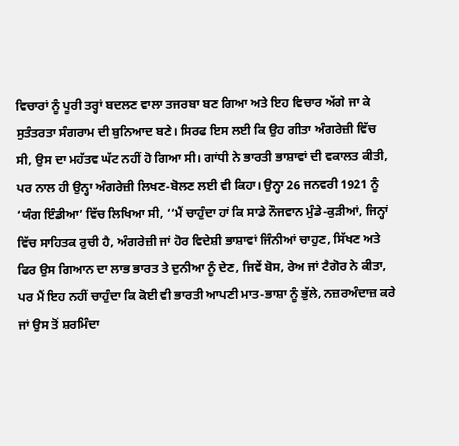ਵਿਚਾਰਾਂ ਨੂੰ ਪੂਰੀ ਤਰ੍ਹਾਂ ਬਦਲਣ ਵਾਲਾ ਤਜਰਬਾ ਬਣ ਗਿਆ ਅਤੇ ਇਹ ਵਿਚਾਰ ਅੱਗੇ ਜਾ ਕੇ ਸੁਤੰਤਰਤਾ ਸੰਗਰਾਮ ਦੀ ਬੁਨਿਆਦ ਬਣੇ। ਸਿਰਫ ਇਸ ਲਈ ਕਿ ਉਹ ਗੀਤਾ ਅੰਗਰੇਜ਼ੀ ਵਿੱਚ ਸੀ, ਉਸ ਦਾ ਮਹੱਤਵ ਘੱਟ ਨਹੀਂ ਹੋ ਗਿਆ ਸੀ। ਗਾਂਧੀ ਨੇ ਭਾਰਤੀ ਭਾਸ਼ਾਵਾਂ ਦੀ ਵਕਾਲਤ ਕੀਤੀ, ਪਰ ਨਾਲ ਹੀ ਉਨ੍ਹਾ ਅੰਗਰੇਜ਼ੀ ਲਿਖਣ-ਬੋਲਣ ਲਈ ਵੀ ਕਿਹਾ। ਉਨ੍ਹਾ 26 ਜਨਵਰੀ 1921 ਨੂੰ ‘ਯੰਗ ਇੰਡੀਆ’ ਵਿੱਚ ਲਿਖਿਆ ਸੀ, ‘‘ਮੈਂ ਚਾਹੁੰਦਾ ਹਾਂ ਕਿ ਸਾਡੇ ਨੌਜਵਾਨ ਮੁੰਡੇ-ਕੁੜੀਆਂ, ਜਿਨ੍ਹਾਂ ਵਿੱਚ ਸਾਹਿਤਕ ਰੁਚੀ ਹੈ, ਅੰਗਰੇਜ਼ੀ ਜਾਂ ਹੋਰ ਵਿਦੇਸ਼ੀ ਭਾਸ਼ਾਵਾਂ ਜਿੰਨੀਆਂ ਚਾਹੁਣ, ਸਿੱਖਣ ਅਤੇ ਫਿਰ ਉਸ ਗਿਆਨ ਦਾ ਲਾਭ ਭਾਰਤ ਤੇ ਦੁਨੀਆ ਨੂੰ ਦੇਣ, ਜਿਵੇਂ ਬੋਸ, ਰੇਅ ਜਾਂ ਟੈਗੋਰ ਨੇ ਕੀਤਾ, ਪਰ ਮੈਂ ਇਹ ਨਹੀਂ ਚਾਹੁੰਦਾ ਕਿ ਕੋਈ ਵੀ ਭਾਰਤੀ ਆਪਣੀ ਮਾਤ-ਭਾਸ਼ਾ ਨੂੰ ਭੁੱਲੇ, ਨਜ਼ਰਅੰਦਾਜ਼ ਕਰੇ ਜਾਂ ਉਸ ਤੋਂ ਸ਼ਰਮਿੰਦਾ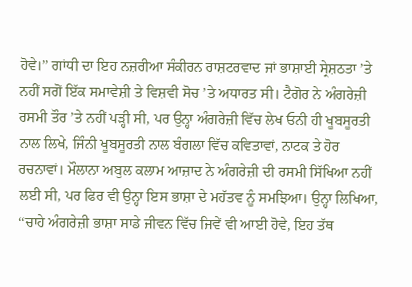ਹੋਵੇ।’’ ਗਾਂਧੀ ਦਾ ਇਹ ਨਜ਼ਰੀਆ ਸੰਕੀਰਨ ਰਾਸ਼ਟਰਵਾਦ ਜਾਂ ਭਾਸ਼ਾਈ ਸ੍ਰੇਸ਼ਠਤਾ ’ਤੇ ਨਹੀਂ ਸਗੋਂ ਇੱਕ ਸਮਾਵੇਸ਼ੀ ਤੇ ਵਿਸ਼ਵੀ ਸੋਚ ’ਤੇ ਅਧਾਰਤ ਸੀ। ਟੈਗੋਰ ਨੇ ਅੰਗਰੇਜ਼ੀ ਰਸਮੀ ਤੌਰ ’ਤੇ ਨਹੀਂ ਪੜ੍ਹੀ ਸੀ, ਪਰ ਉਨ੍ਹਾ ਅੰਗਰੇਜ਼ੀ ਵਿੱਚ ਲੇਖ ਓਨੀ ਹੀ ਖੂਬਸੂਰਤੀ ਨਾਲ ਲਿਖੇ, ਜਿੰਨੀ ਖੂਬਸੂਰਤੀ ਨਾਲ ਬੰਗਲਾ ਵਿੱਚ ਕਵਿਤਾਵਾਂ, ਨਾਟਕ ਤੇ ਹੋਰ ਰਚਨਾਵਾਂ। ਮੌਲਾਨਾ ਅਬੁਲ ਕਲਾਮ ਆਜ਼ਾਦ ਨੇ ਅੰਗਰੇਜ਼ੀ ਦੀ ਰਸਮੀ ਸਿੱਖਿਆ ਨਹੀਂ ਲਈ ਸੀ, ਪਰ ਫਿਰ ਵੀ ਉਨ੍ਹਾ ਇਸ ਭਾਸ਼ਾ ਦੇ ਮਹੱਤਵ ਨੂੰ ਸਮਝਿਆ। ਉਨ੍ਹਾ ਲਿਖਿਆ, ‘‘ਚਾਹੇ ਅੰਗਰੇਜ਼ੀ ਭਾਸ਼ਾ ਸਾਡੇ ਜੀਵਨ ਵਿੱਚ ਜਿਵੇਂ ਵੀ ਆਈ ਹੋਵੇ, ਇਹ ਤੱਥ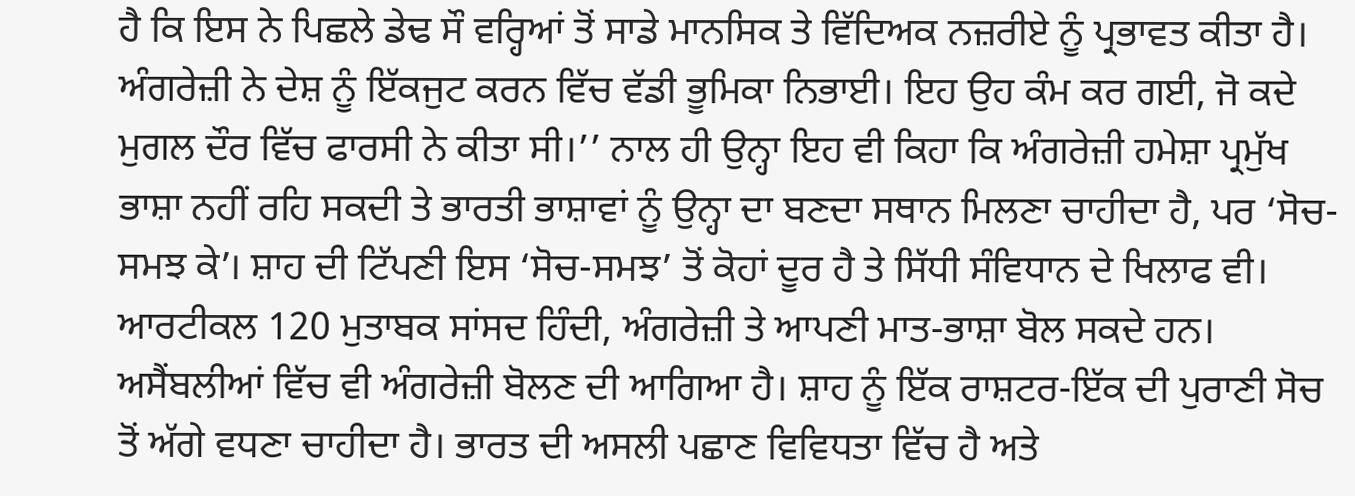ਹੈ ਕਿ ਇਸ ਨੇ ਪਿਛਲੇ ਡੇਢ ਸੌ ਵਰ੍ਹਿਆਂ ਤੋਂ ਸਾਡੇ ਮਾਨਸਿਕ ਤੇ ਵਿੱਦਿਅਕ ਨਜ਼ਰੀਏ ਨੂੰ ਪ੍ਰਭਾਵਤ ਕੀਤਾ ਹੈ। ਅੰਗਰੇਜ਼ੀ ਨੇ ਦੇਸ਼ ਨੂੰ ਇੱਕਜੁਟ ਕਰਨ ਵਿੱਚ ਵੱਡੀ ਭੂਮਿਕਾ ਨਿਭਾਈ। ਇਹ ਉਹ ਕੰਮ ਕਰ ਗਈ, ਜੋ ਕਦੇ ਮੁਗਲ ਦੌਰ ਵਿੱਚ ਫਾਰਸੀ ਨੇ ਕੀਤਾ ਸੀ।’’ ਨਾਲ ਹੀ ਉਨ੍ਹਾ ਇਹ ਵੀ ਕਿਹਾ ਕਿ ਅੰਗਰੇਜ਼ੀ ਹਮੇਸ਼ਾ ਪ੍ਰਮੁੱਖ ਭਾਸ਼ਾ ਨਹੀਂ ਰਹਿ ਸਕਦੀ ਤੇ ਭਾਰਤੀ ਭਾਸ਼ਾਵਾਂ ਨੂੰ ਉਨ੍ਹਾ ਦਾ ਬਣਦਾ ਸਥਾਨ ਮਿਲਣਾ ਚਾਹੀਦਾ ਹੈ, ਪਰ ‘ਸੋਚ-ਸਮਝ ਕੇ’। ਸ਼ਾਹ ਦੀ ਟਿੱਪਣੀ ਇਸ ‘ਸੋਚ-ਸਮਝ’ ਤੋਂ ਕੋਹਾਂ ਦੂਰ ਹੈ ਤੇ ਸਿੱਧੀ ਸੰਵਿਧਾਨ ਦੇ ਖਿਲਾਫ ਵੀ। ਆਰਟੀਕਲ 120 ਮੁਤਾਬਕ ਸਾਂਸਦ ਹਿੰਦੀ, ਅੰਗਰੇਜ਼ੀ ਤੇ ਆਪਣੀ ਮਾਤ-ਭਾਸ਼ਾ ਬੋਲ ਸਕਦੇ ਹਨ। ਅਸੈਂਬਲੀਆਂ ਵਿੱਚ ਵੀ ਅੰਗਰੇਜ਼ੀ ਬੋਲਣ ਦੀ ਆਗਿਆ ਹੈ। ਸ਼ਾਹ ਨੂੰ ਇੱਕ ਰਾਸ਼ਟਰ-ਇੱਕ ਦੀ ਪੁਰਾਣੀ ਸੋਚ ਤੋਂ ਅੱਗੇ ਵਧਣਾ ਚਾਹੀਦਾ ਹੈ। ਭਾਰਤ ਦੀ ਅਸਲੀ ਪਛਾਣ ਵਿਵਿਧਤਾ ਵਿੱਚ ਹੈ ਅਤੇ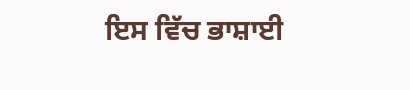ਇਸ ਵਿੱਚ ਭਾਸ਼ਾਈ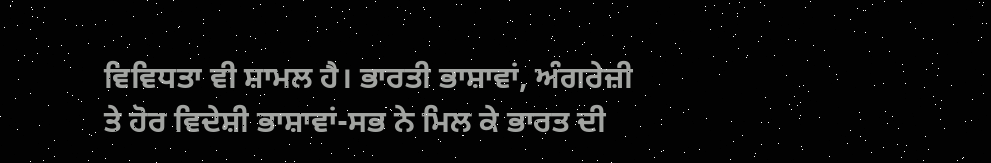ਵਿਵਿਧਤਾ ਵੀ ਸ਼ਾਮਲ ਹੈ। ਭਾਰਤੀ ਭਾਸ਼ਾਵਾਂ, ਅੰਗਰੇਜ਼ੀ ਤੇ ਹੋਰ ਵਿਦੇਸ਼ੀ ਭਾਸ਼ਾਵਾਂ-ਸਭ ਨੇ ਮਿਲ ਕੇ ਭਾਰਤ ਦੀ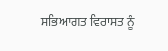ਸਭਿਆਗਤ ਵਿਰਾਸਤ ਨੂੰ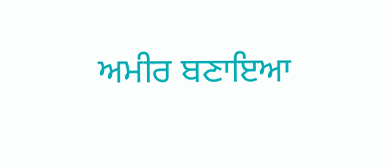ਅਮੀਰ ਬਣਾਇਆ